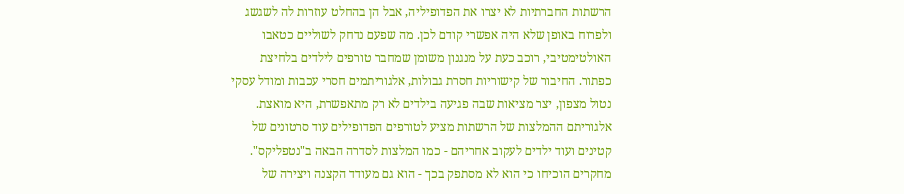הרשתות החברתיות לא יצרו את הפדופיליה, אבל הן בהחלט עוזרות לה לשגשג ולפרוח באופן שלא היה אפשרי קודם לכן. מה שפעם נדחק לשוליים כטאבו האולטימטיבי, רוכב כעת על מנגנון משומן שמחבר טורפים לילדים בלחיצת כפתור. החיבור של קישוריות חסרת גבולות, אלגוריתמים חסרי עכבות ומודל עסקי נטול מצפון, יצר מציאות שבה פגיעה בילדים לא רק מתאפשרת, היא מואצת.
אלגוריתם ההמלצות של הרשתות מציע לטורפים הפדופילים עוד סרטונים של קטינים ועוד ילדים לעקוב אחריהם - כמו המלצות לסדרה הבאה ב"נטפליקס". מחקרים הוכיחו כי הוא לא מסתפק בכך - הוא גם מעודד הקצנה ויצירה של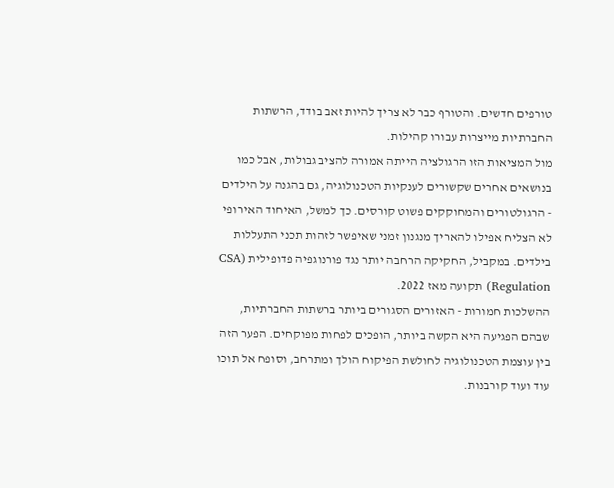טורפים חדשים. והטורף כבר לא צריך להיות זאב בודד, הרשתות החברתיות מייצרות עבורו קהילות.
מול המציאות הזו הרגולציה הייתה אמורה להציב גבולות, אבל כמו בנושאים אחרים שקשורים לענקיות הטכנולוגיה, גם בהגנה על הילדים - הרגולטורים והמחוקקים פשוט קורסים. כך למשל, האיחוד האירופי לא הצליח אפילו להאריך מנגנון זמני שאיפשר לזהות תכני התעללות בילדים. במקביל, החקיקה הרחבה יותר נגד פורנוגפיה פדופילית (CSA Regulation) תקועה מאז 2022.
ההשלכות חמורות - האזורים הסגורים ביותר ברשתות החברתיות, שבהם הפגיעה היא הקשה ביותר, הופכים לפחות מפוקחים. הפער הזה בין עוצמת הטכנולוגיה לחולשת הפיקוח הולך ומתרחב, וסופח אל תוכו עוד ועוד קורבנות.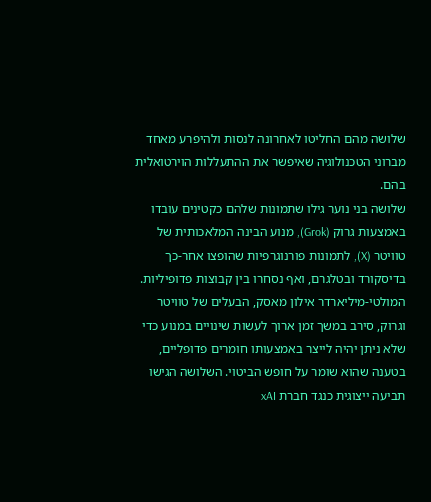שלושה מהם החליטו לאחרונה לנסות ולהיפרע מאחד מברוני הטכנולוגיה שאיפשר את ההתעללות הוירטואלית בהם.
שלושה בני נוער גילו שתמונות שלהם כקטינים עובדו באמצעות גרוק (Grok), מנוע הבינה המלאכותית של טוויטר (X), לתמונות פורנוגרפיות שהופצו אחר-כך בדיסקורד ובטלגרם, ואף נסחרו בין קבוצות פדופיליות.
המולטי-מיליארדר אילון מאסק, הבעלים של טוויטר וגרוק, סירב במשך זמן ארוך לעשות שינויים במנוע כדי שלא ניתן יהיה לייצר באמצעותו חומרים פדופליים, בטענה שהוא שומר על חופש הביטוי. השלושה הגישו תביעה ייצוגית כנגד חברת xAI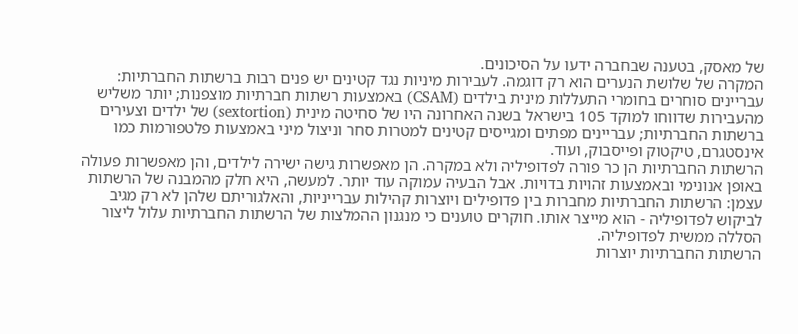של מאסק, בטענה שבחברה ידעו על הסיכונים.
המקרה של שלושת הנערים הוא רק דוגמה. לעבירות מיניות נגד קטינים יש פנים רבות ברשתות החברתיות: עבריינים סוחרים בחומרי התעללות מינית בילדים (CSAM) באמצעות רשתות חברתיות מוצפנות; יותר משליש מהעבירות שדווחו למוקד 105 בישראל בשנה האחרונה היו של סחיטה מינית (sextortion) של ילדים וצעירים ברשתות החברתיות; עבריינים מפתים ומגייסים קטינים למטרות סחר וניצול מיני באמצעות פלטפורמות כמו אינסטגרם, טיקטוק ופייסבוק, ועוד.
הרשתות החברתיות הן כר פורה לפדופיליה ולא במקרה. הן מאפשרות גישה ישירה לילדים, והן מאפשרות פעולה באופן אנונימי ובאמצעות זהויות בדויות. אבל הבעיה עמוקה עוד יותר. למעשה, היא חלק מהמבנה של הרשתות עצמן: הרשתות החברתיות מחברות בין פדופילים ויוצרות קהילות עברייניות, והאלגוריתם שלהן לא רק מגיב לביקוש לפדופיליה - הוא מייצר אותו. חוקרים טוענים כי מנגנון ההמלצות של הרשתות החברתיות עלול ליצור הסללה ממשית לפדופיליה.
הרשתות החברתיות יוצרות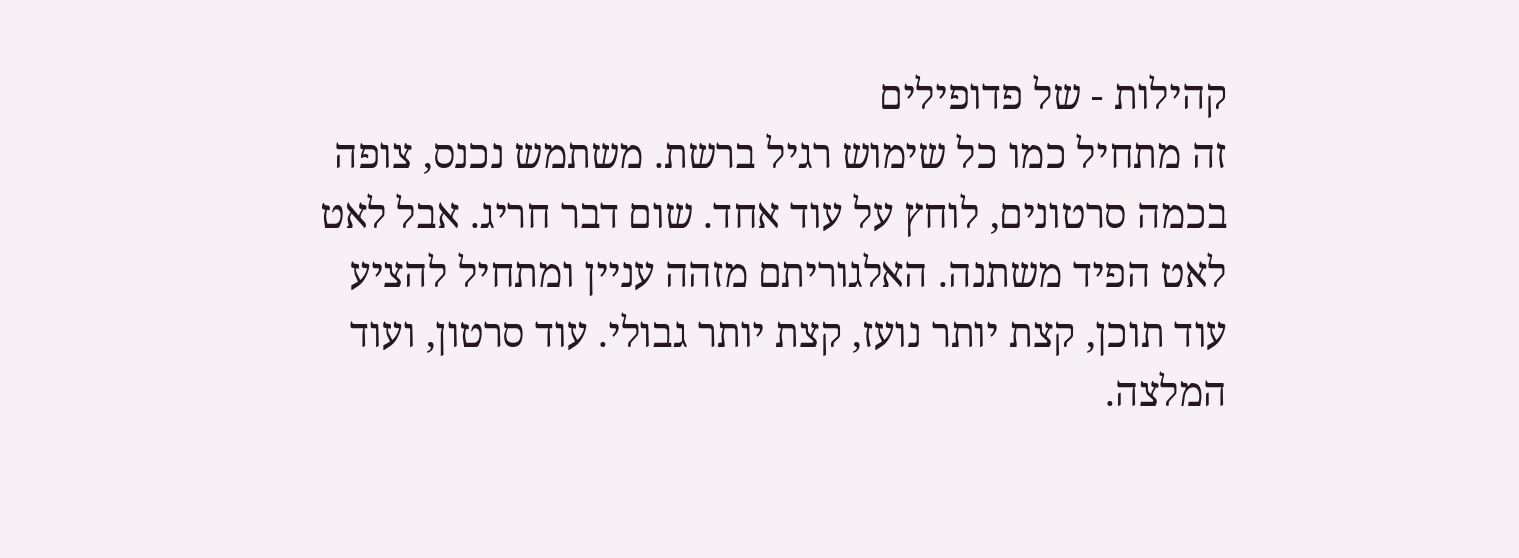קהילות - של פדופילים
זה מתחיל כמו כל שימוש רגיל ברשת. משתמש נכנס, צופה בכמה סרטונים, לוחץ על עוד אחד. שום דבר חריג. אבל לאט לאט הפיד משתנה. האלגוריתם מזהה עניין ומתחיל להציע עוד תוכן, קצת יותר נועז, קצת יותר גבולי. עוד סרטון, ועוד המלצה.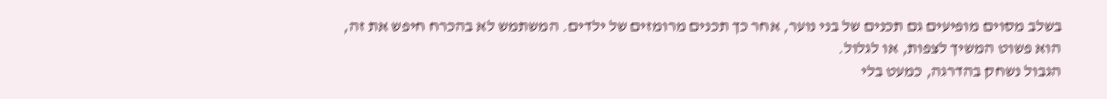בשלב מסוים מופיעים גם תכנים של בני נוער, אחר כך תכנים מרומזים של ילדים. המשתמש לא בהכרח חיפש את זה, הוא פשוט המשיך לצפות, או לגלול.
הגבול נשחק בהדרגה, כמעט בלי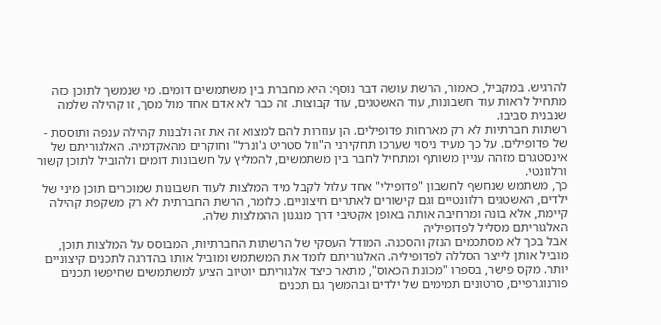להרגיש. במקביל, כאמור, הרשת עושה דבר נוסף: היא מחברת בין משתמשים דומים. מי שנמשך לתוכן כזה מתחיל לראות עוד חשבונות, עוד האשטגים, עוד קבוצות. זה כבר לא אדם אחד מול מסך, זו קהילה שלמה שנבנית סביבו.
רשתות חברתיות לא רק מארחות פדופילים. הן עוזרות להם למצוא זה את זה ולבנות קהילה ענפה ותוססת - של פדופילים. על כך מעיד ניסוי שערכו תחקירני ה"וול סטריט ג'ונרל" וחוקרים מהאקדמיה. האלגוריתם של אינסטגרם מזהה עניין משותף ומתחיל לחבר בין משתמשים, להמליץ על חשבונות דומים ולהוביל לתוכן קשור ורלוונטי.
כך, משתמש שנחשף לחשבון "פדופילי" אחד עלול לקבל מיד המלצות לעוד חשבונות שמוכרים תוכן מיני של ילדים, האשטגים רלוונטיים וגם קישורים לאתרים חיצוניים. כלומר, הרשת החברתית לא רק משקפת קהילה קיימת, אלא בונה ומרחיבה אותה באופן אקטיבי דרך מנגנון ההמלצות שלה.
האלגוריתם מסליל לפדופיליה
אבל בכך לא מסתכמים הנזק והסכנה. המודל העסקי של הרשתות החברתיות, המבוסס על המלצות תוכן, מוביל אותן לייצר הסללה לפדופיליה. האלגוריתם לומד את המשתמש ומוביל אותו בהדרגה לתכנים קיצוניים יותר. מקס פישר, בספרו "מכונת הכאוס", מתאר כיצד אלגוריתם יוטיוב הציע למשתמשים שחיפשו תכנים פורנוגרפיים, סרטונים תמימים של ילדים ובהמשך גם תכנים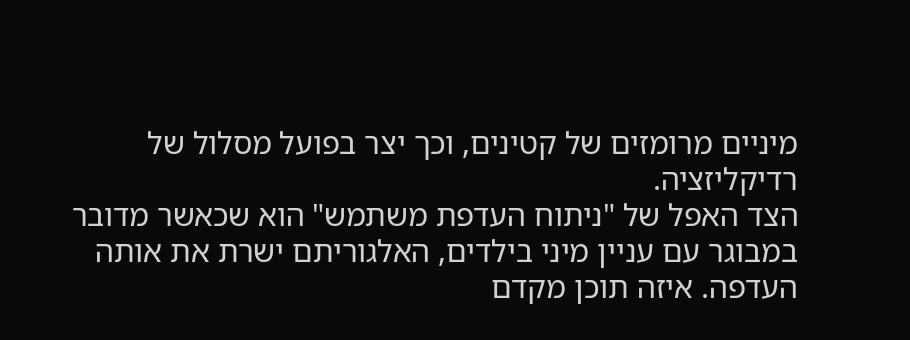מיניים מרומזים של קטינים, וכך יצר בפועל מסלול של רדיקליזציה.
הצד האפל של "ניתוח העדפת משתמש" הוא שכאשר מדובר במבוגר עם עניין מיני בילדים, האלגוריתם ישרת את אותה העדפה. איזה תוכן מקדם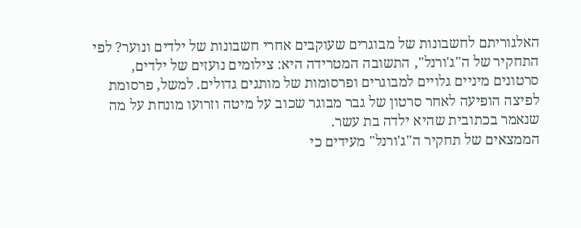האלגוריתם לחשבונות של מבוגרים שעוקבים אחרי חשבונות של ילדים ונוער? לפי התחקיר של ה"ג'ורנל", התשובה המטרידה היא: צילומים נועזים של ילדים, סרטונים מיניים גלויים למבוגרים ופרסומות של מותגים גדולים. למשל, פרסומת לפיצה הופיעה לאחר סרטון של גבר מבוגר שכוב על מיטה וזרועו מונחת על מה שנאמר בכתובית שהיא ילדה בת עשר.
הממצאים של תחקיר ה"ג'ורנל" מעידים כי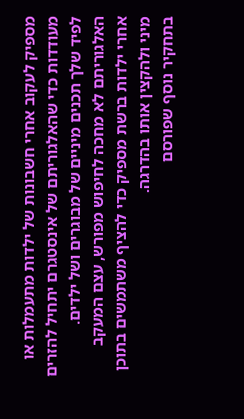מספיק לעקוב אחרי חשבונות של ילדות מתעמלות או מעודדות כדי שהאלגוריתם של אינסטגרם יתחיל להזרים לפיד שלך תכנים מיניים של מבוגרים ושל ילדים. האלגוריתם לא מחכה לחיפוש מפורש, עצם המעקב אחרי ילדות ברשת מספיק כדי להציף משתמשים בתוכן מיני ולהקצין אותו בהדרגה.
בתחקיר נוסף שפורסם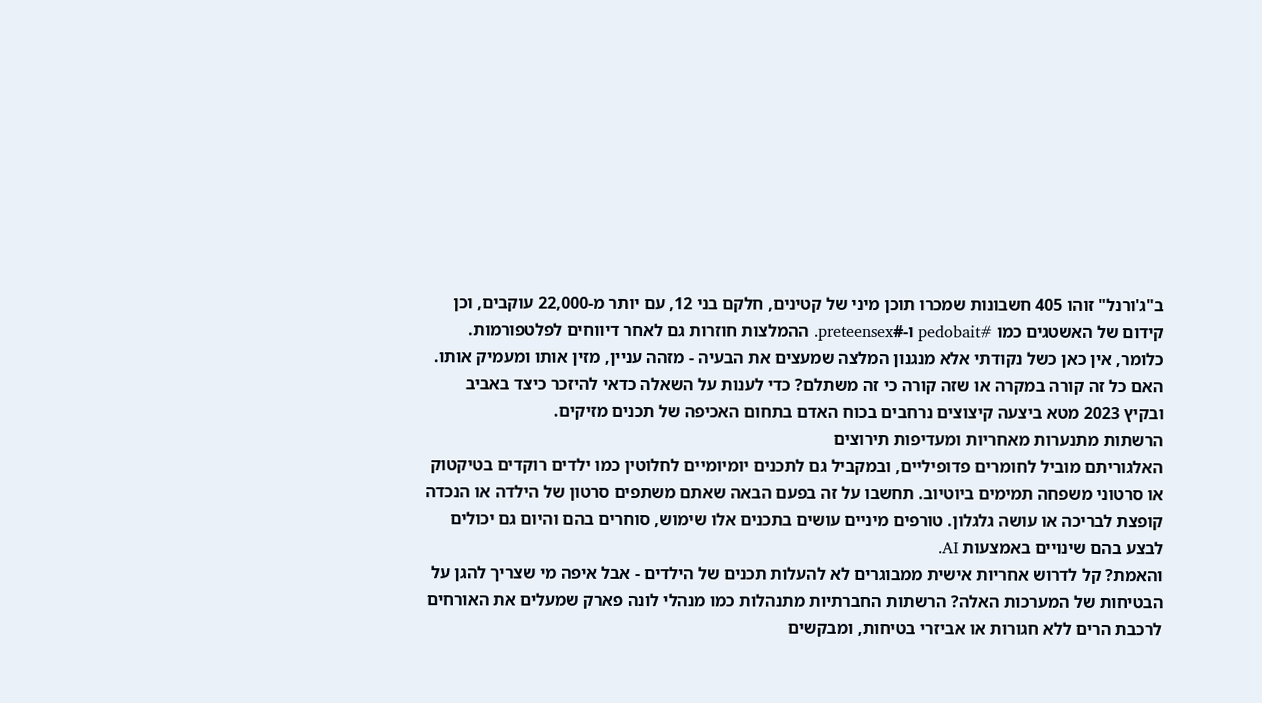ב"ג'ורנל" זוהו 405 חשבונות שמכרו תוכן מיני של קטינים, חלקם בני 12, עם יותר מ-22,000 עוקבים, וכן קידום של האשטגים כמו #pedobait ו-#preteensex. ההמלצות חוזרות גם לאחר דיווחים לפלטפורמות. כלומר, אין כאן כשל נקודתי אלא מנגנון המלצה שמעצים את הבעיה - מזהה עניין, מזין אותו ומעמיק אותו.
האם כל זה קורה במקרה או שזה קורה כי זה משתלם? כדי לענות על השאלה כדאי להיזכר כיצד באביב ובקיץ 2023 מטא ביצעה קיצוצים נרחבים בכוח האדם בתחום האכיפה של תכנים מזיקים.
הרשתות מתנערות מאחריות ומעדיפות תירוצים
האלגוריתם מוביל לחומרים פדופיליים, ובמקביל גם לתכנים יומיומיים לחלוטין כמו ילדים רוקדים בטיקטוק או סרטוני משפחה תמימים ביוטיוב. תחשבו על זה בפעם הבאה שאתם משתפים סרטון של הילדה או הנכדה קופצת לבריכה או עושה גלגלון. טורפים מיניים עושים בתכנים אלו שימוש, סוחרים בהם והיום גם יכולים לבצע בהם שינויים באמצעות AI.
והאמת? קל לדרוש אחריות אישית ממבוגרים לא להעלות תכנים של הילדים - אבל איפה מי שצריך להגן על הבטיחות של המערכות האלה? הרשתות החברתיות מתנהלות כמו מנהלי לונה פארק שמעלים את האורחים לרכבת הרים ללא חגורות או אביזרי בטיחות, ומבקשים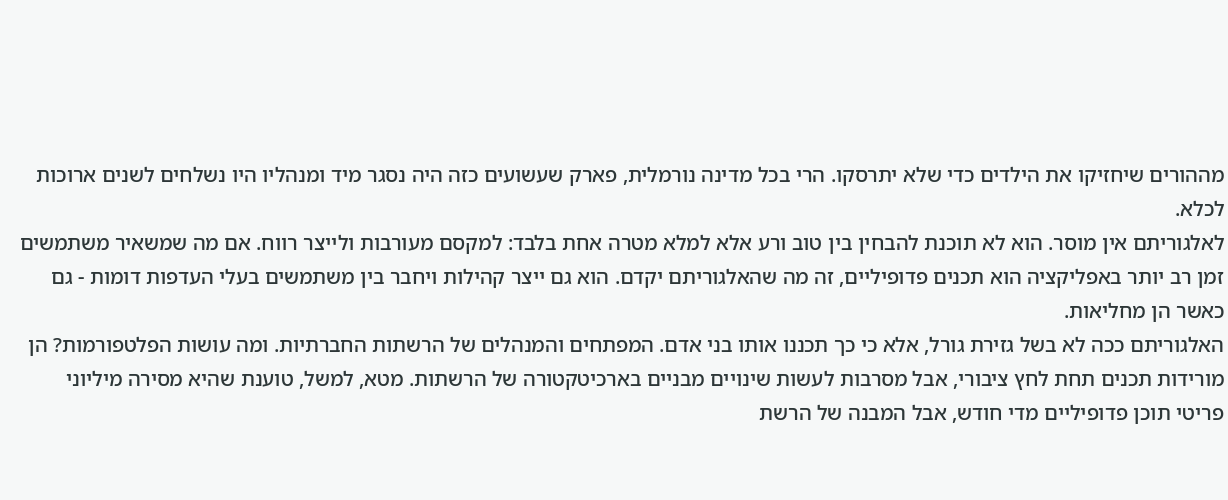מההורים שיחזיקו את הילדים כדי שלא יתרסקו. הרי בכל מדינה נורמלית, פארק שעשועים כזה היה נסגר מיד ומנהליו היו נשלחים לשנים ארוכות לכלא.
לאלגוריתם אין מוסר. הוא לא תוכנת להבחין בין טוב ורע אלא למלא מטרה אחת בלבד: למקסם מעורבות ולייצר רווח. אם מה שמשאיר משתמשים זמן רב יותר באפליקציה הוא תכנים פדופיליים, זה מה שהאלגוריתם יקדם. הוא גם ייצר קהילות ויחבר בין משתמשים בעלי העדפות דומות - גם כאשר הן מחליאות.
האלגוריתם ככה לא בשל גזירת גורל, אלא כי כך תכננו אותו בני אדם. המפתחים והמנהלים של הרשתות החברתיות. ומה עושות הפלטפורמות? הן מורידות תכנים תחת לחץ ציבורי, אבל מסרבות לעשות שינויים מבניים בארכיטקטורה של הרשתות. מטא, למשל, טוענת שהיא מסירה מיליוני פריטי תוכן פדופיליים מדי חודש, אבל המבנה של הרשת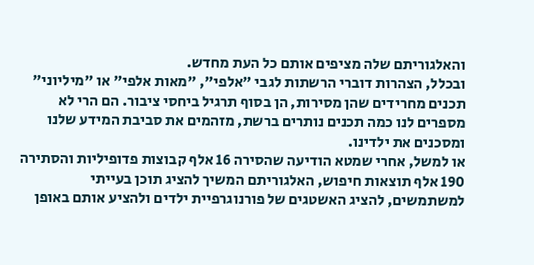והאלגוריתם שלה מציפים אותם כל העת מחדש.
ובכלל, הצהרות דוברי הרשתות לגבי "אלפי", "מאות אלפי" או "מיליוני" תכנים מחרידים שהן מסירות, הן בסוף תרגיל ביחסי ציבור. הם הרי לא מספרים לנו כמה תכנים נותרים ברשת, מזהמים את סביבת המידע שלנו ומסכנים את ילדינו.
או למשל, אחרי שמטא הודיעה שהסירה 16 אלף קבוצות פדופיליות והסתירה 190 אלף תוצאות חיפוש, האלגוריתם המשיך להציג תוכן בעייתי למשתמשים, להציג האשטגים של פורנוגרפיית ילדים ולהציע אותם באופן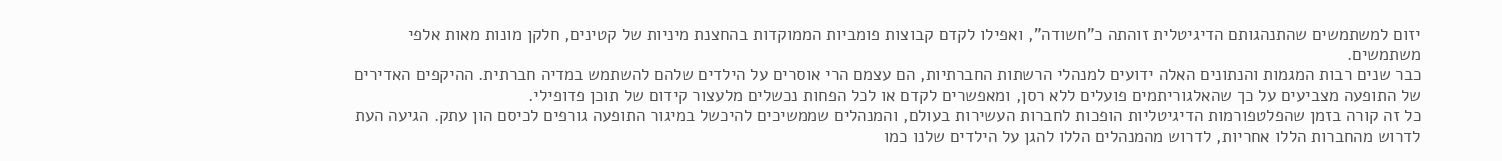יזום למשתמשים שהתנהגותם הדיגיטלית זוהתה כ"חשודה", ואפילו לקדם קבוצות פומביות הממוקדות בהחצנת מיניות של קטינים, חלקן מונות מאות אלפי משתמשים.
כבר שנים רבות המגמות והנתונים האלה ידועים למנהלי הרשתות החברתיות, הם עצמם הרי אוסרים על הילדים שלהם להשתמש במדיה חברתית. ההיקפים האדירים של התופעה מצביעים על כך שהאלגוריתמים פועלים ללא רסן, ומאפשרים לקדם או לכל הפחות נכשלים מלעצור קידום של תוכן פדופילי.
כל זה קורה בזמן שהפלטפורמות הדיגיטליות הופכות לחברות העשירות בעולם, והמנהלים שממשיכים להיכשל במיגור התופעה גורפים לכיסם הון עתק. הגיעה העת לדרוש מהחברות הללו אחריות, לדרוש מהמנהלים הללו להגן על הילדים שלנו כמו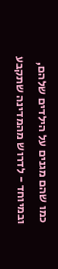כמו שהם מגנים על הילדים שלהם, ובמיוחד - לדרוש מהמדינה שתקבע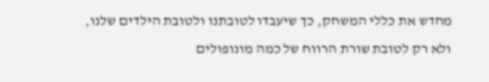מחדש את כללי המשחק, כך שיעבדו לטובתנו ולטובת הילדים שלנו, ולא רק לטובת שורת הרווח של כמה מונופולים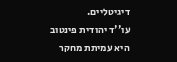דיגיטליים.
עו''ד יהודית פינטוב היא עמיתת מחקר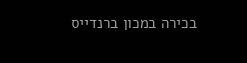בכירה במכון ברנדייס